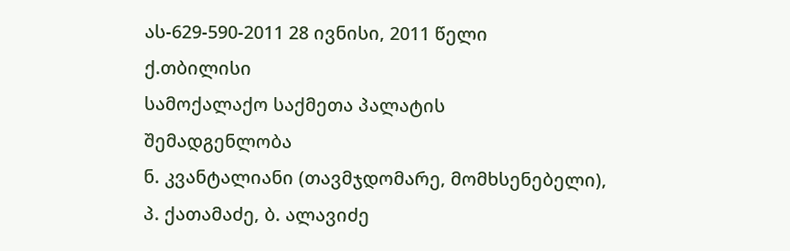ას-629-590-2011 28 ივნისი, 2011 წელი
ქ.თბილისი
სამოქალაქო საქმეთა პალატის
შემადგენლობა
ნ. კვანტალიანი (თავმჯდომარე, მომხსენებელი),
პ. ქათამაძე, ბ. ალავიძე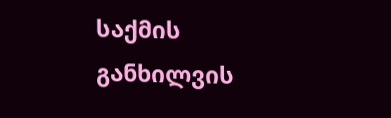საქმის განხილვის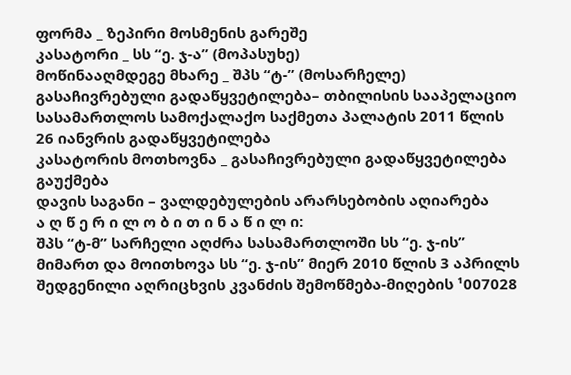ფორმა _ ზეპირი მოსმენის გარეშე
კასატორი _ სს “ე. ჯ-ა” (მოპასუხე)
მოწინააღმდეგე მხარე _ შპს “ტ-” (მოსარჩელე)
გასაჩივრებული გადაწყვეტილება– თბილისის სააპელაციო სასამართლოს სამოქალაქო საქმეთა პალატის 2011 წლის 26 იანვრის გადაწყვეტილება
კასატორის მოთხოვნა _ გასაჩივრებული გადაწყვეტილება გაუქმება
დავის საგანი – ვალდებულების არარსებობის აღიარება
ა ღ წ ე რ ი ლ ო ბ ი თ ი ნ ა წ ი ლ ი:
შპს “ტ-მ” სარჩელი აღძრა სასამართლოში სს “ე. ჯ-ის” მიმართ და მოითხოვა სს “ე. ჯ-ის” მიერ 2010 წლის 3 აპრილს შედგენილი აღრიცხვის კვანძის შემოწმება-მიღების ¹007028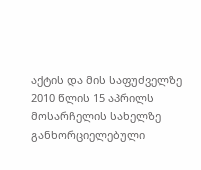აქტის და მის საფუძველზე 2010 წლის 15 აპრილს მოსარჩელის სახელზე განხორციელებული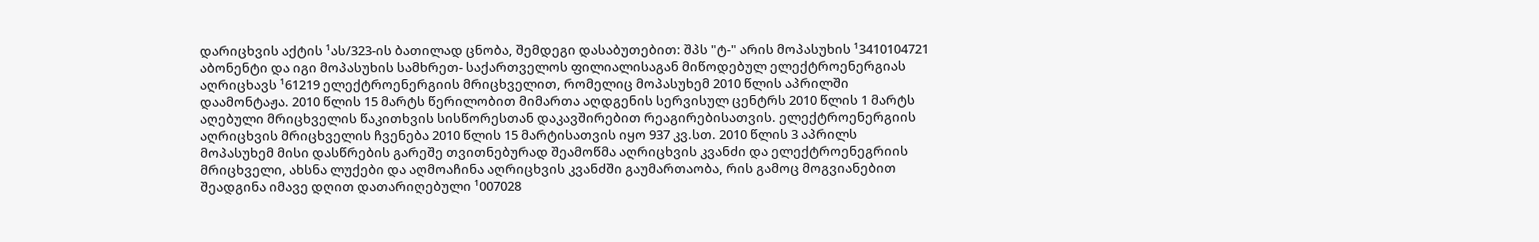დარიცხვის აქტის ¹ას/323-ის ბათილად ცნობა, შემდეგი დასაბუთებით: შპს "ტ-" არის მოპასუხის ¹3410104721 აბონენტი და იგი მოპასუხის სამხრეთ- საქართველოს ფილიალისაგან მიწოდებულ ელექტროენერგიას აღრიცხავს ¹61219 ელექტროენერგიის მრიცხველით, რომელიც მოპასუხემ 2010 წლის აპრილში დაამონტაჟა. 2010 წლის 15 მარტს წერილობით მიმართა აღდგენის სერვისულ ცენტრს 2010 წლის 1 მარტს აღებული მრიცხველის წაკითხვის სისწორესთან დაკავშირებით რეაგირებისათვის. ელექტროენერგიის აღრიცხვის მრიცხველის ჩვენება 2010 წლის 15 მარტისათვის იყო 937 კვ.სთ. 2010 წლის 3 აპრილს მოპასუხემ მისი დასწრების გარეშე თვითნებურად შეამოწმა აღრიცხვის კვანძი და ელექტროენეგრიის მრიცხველი, ახსნა ლუქები და აღმოაჩინა აღრიცხვის კვანძში გაუმართაობა, რის გამოც მოგვიანებით შეადგინა იმავე დღით დათარიღებული ¹007028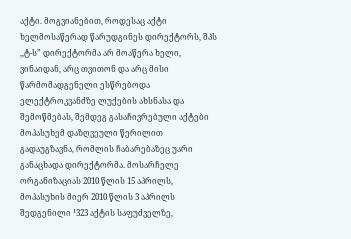აქტი. მოგვიანებით, როდესაც აქტი ხელმოსაწერად წარუდგინეს დირექტორს, შპს ,,ტ-ს” დირექტორმა არ მოაწერა ხელი, ვინაიდან, არც თვითონ და არც მისი წარმომადგენელი ესწრებოდა ელექტროკვანძზე ლუქების ახსნასა და შემოწმებას, შემდეგ გასაჩივრებული აქტები მოპასუხემ დაზღვეული წერილით გადაუგზავნა, რომლის ჩაბარებაზეც უარი განაცხადა დირექტორმა. მოსარჩელე ორგანიზაციას 2010 წლის 15 აპრილს, მოპასუხის მიერ 2010 წლის 3 აპრილს შედგენილი ¹323 აქტის საფუძველზე,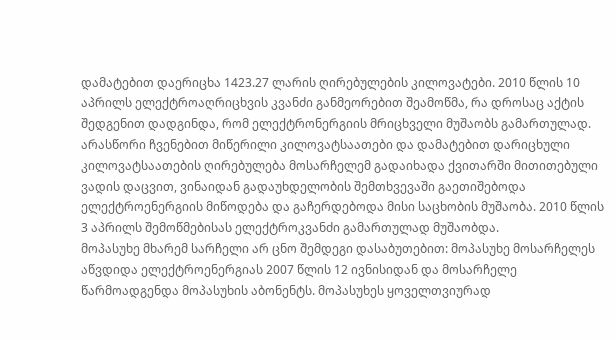დამატებით დაერიცხა 1423.27 ლარის ღირებულების კილოვატები. 2010 წლის 10 აპრილს ელექტროაღრიცხვის კვანძი განმეორებით შეამოწმა, რა დროსაც აქტის შედგენით დადგინდა, რომ ელექტრონერგიის მრიცხველი მუშაობს გამართულად. არასწორი ჩვენებით მიწერილი კილოვატსაათები და დამატებით დარიცხული კილოვატსაათების ღირებულება მოსარჩელემ გადაიხადა ქვითარში მითითებული ვადის დაცვით, ვინაიდან გადაუხდელობის შემთხვევაში გაეთიშებოდა ელექტროენერგიის მიწოდება და გაჩერდებოდა მისი საცხობის მუშაობა. 2010 წლის 3 აპრილს შემოწმებისას ელექტროკვანძი გამართულად მუშაობდა.
მოპასუხე მხარემ სარჩელი არ ცნო შემდეგი დასაბუთებით: მოპასუხე მოსარჩელეს აწვდიდა ელექტროენერგიას 2007 წლის 12 ივნისიდან და მოსარჩელე წარმოადგენდა მოპასუხის აბონენტს. მოპასუხეს ყოველთვიურად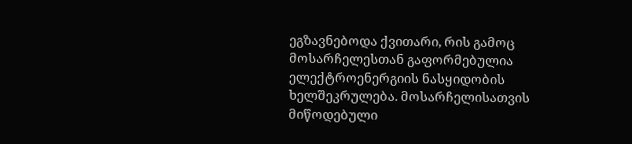ეგზავნებოდა ქვითარი, რის გამოც მოსარჩელესთან გაფორმებულია ელექტროენერგიის ნასყიდობის ხელშეკრულება. მოსარჩელისათვის მიწოდებული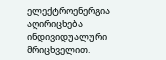ელექტროენერგია აღირიცხება ინდივიდუალური მრიცხველით.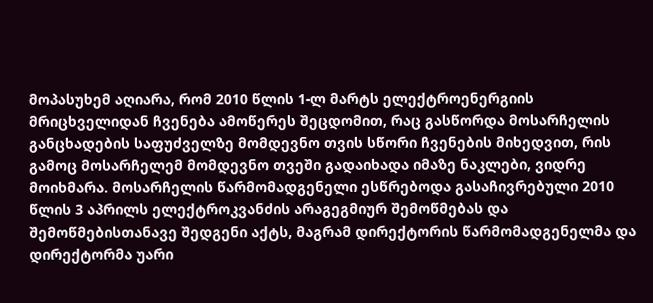მოპასუხემ აღიარა, რომ 2010 წლის 1-ლ მარტს ელექტროენერგიის მრიცხველიდან ჩვენება ამოწერეს შეცდომით, რაც გასწორდა მოსარჩელის განცხადების საფუძველზე მომდევნო თვის სწორი ჩვენების მიხედვით, რის გამოც მოსარჩელემ მომდევნო თვეში გადაიხადა იმაზე ნაკლები, ვიდრე მოიხმარა. მოსარჩელის წარმომადგენელი ესწრებოდა გასაჩივრებული 2010 წლის 3 აპრილს ელექტროკვანძის არაგეგმიურ შემოწმებას და შემოწმებისთანავე შედგენი აქტს, მაგრამ დირექტორის წარმომადგენელმა და დირექტორმა უარი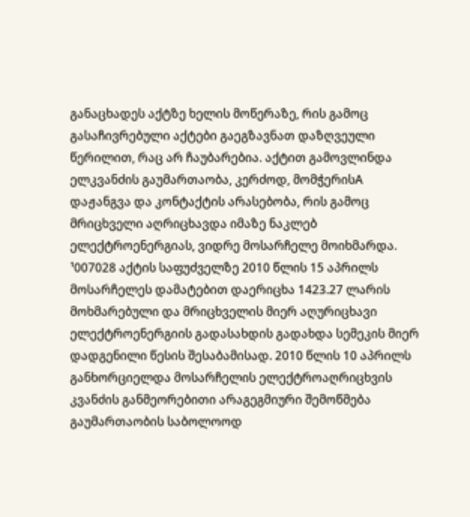განაცხადეს აქტზე ხელის მოწერაზე, რის გამოც გასაჩივრებული აქტები გაეგზავნათ დაზღვეული წერილით, რაც არ ჩაუბარებია. აქტით გამოვლინდა ელკვანძის გაუმართაობა, კერძოდ, მომჭერისA დაჟანგვა და კონტაქტის არასებობა, რის გამოც მრიცხველი აღრიცხავდა იმაზე ნაკლებ ელექტროენერგიას, ვიდრე მოსარჩელე მოიხმარდა. ¹007028 აქტის საფუძველზე 2010 წლის 15 აპრილს მოსარჩელეს დამატებით დაერიცხა 1423.27 ლარის მოხმარებული და მრიცხველის მიერ აღურიცხავი ელექტროენერგიის გადასახდის გადახდა სემეკის მიერ დადგენილი წესის შესაბამისად. 2010 წლის 10 აპრილს განხორციელდა მოსარჩელის ელექტროაღრიცხვის კვანძის განმეორებითი არაგეგმიური შემოწმება გაუმართაობის საბოლოოდ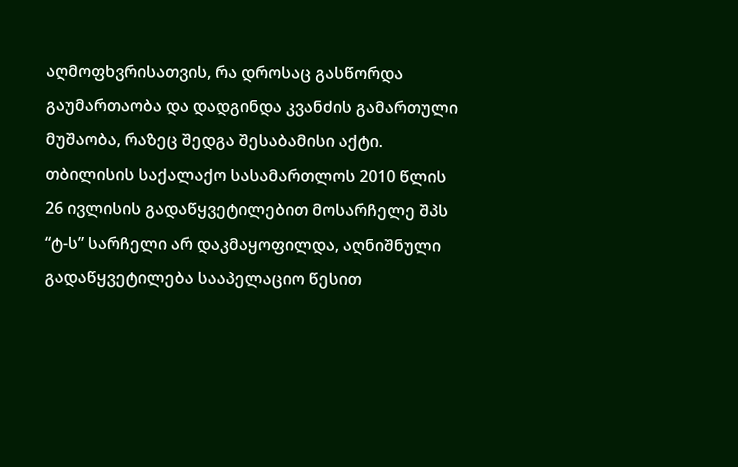აღმოფხვრისათვის, რა დროსაც გასწორდა გაუმართაობა და დადგინდა კვანძის გამართული მუშაობა, რაზეც შედგა შესაბამისი აქტი.
თბილისის საქალაქო სასამართლოს 2010 წლის 26 ივლისის გადაწყვეტილებით მოსარჩელე შპს “ტ-ს” სარჩელი არ დაკმაყოფილდა, აღნიშნული გადაწყვეტილება სააპელაციო წესით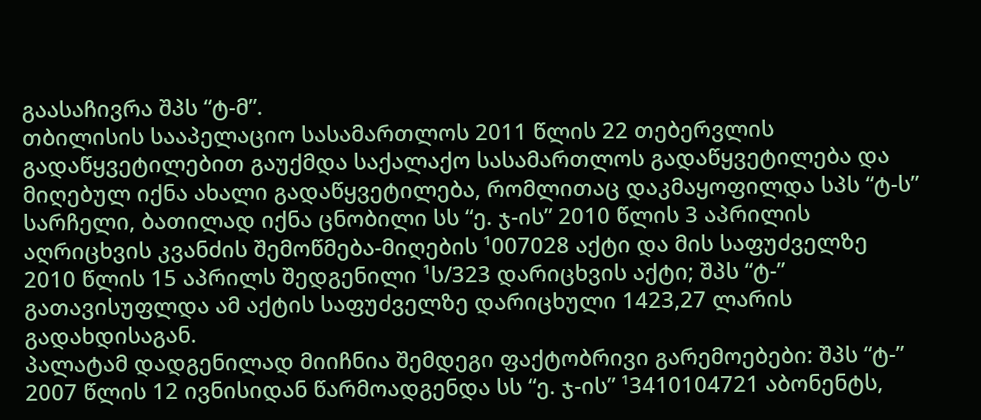გაასაჩივრა შპს “ტ-მ”.
თბილისის სააპელაციო სასამართლოს 2011 წლის 22 თებერვლის გადაწყვეტილებით გაუქმდა საქალაქო სასამართლოს გადაწყვეტილება და მიღებულ იქნა ახალი გადაწყვეტილება, რომლითაც დაკმაყოფილდა სპს “ტ-ს” სარჩელი, ბათილად იქნა ცნობილი სს “ე. ჯ-ის” 2010 წლის 3 აპრილის აღრიცხვის კვანძის შემოწმება-მიღების ¹007028 აქტი და მის საფუძველზე 2010 წლის 15 აპრილს შედგენილი ¹ს/323 დარიცხვის აქტი; შპს “ტ-” გათავისუფლდა ამ აქტის საფუძველზე დარიცხული 1423,27 ლარის გადახდისაგან.
პალატამ დადგენილად მიიჩნია შემდეგი ფაქტობრივი გარემოებები: შპს “ტ-” 2007 წლის 12 ივნისიდან წარმოადგენდა სს “ე. ჯ-ის” ¹3410104721 აბონენტს,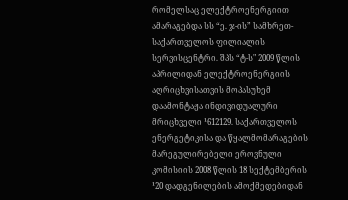რომელსაც ელექტროენერგიით ამარაგებდა სს “ე. ჯ-ის” სამხრეთ- საქართველოს ფილიალის სერვისცენტრი. შპს “ტ-ს" 2009 წლის აპრილიდან ელექტროენერგიის აღრიცხვისათვის მოპასუხემ დაამონტაჟა ინდივიდუალური მრიცხველი ¹612129. საქართველოს ენერგეტიკისა და წყალმომარაგების მარეგულირებელი ეროვნული კომისიის 2008 წლის 18 სექტემბერის ¹20 დადგენილების ამოქმედებიდან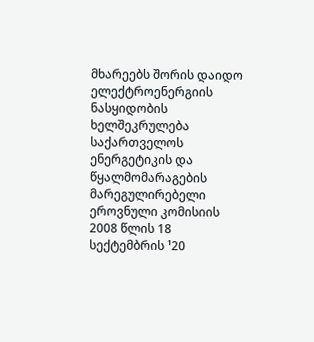მხარეებს შორის დაიდო ელექტროენერგიის ნასყიდობის ხელშეკრულება საქართველოს ენერგეტიკის და წყალმომარაგების მარეგულირებელი ეროვნული კომისიის 2008 წლის 18 სექტემბრის ¹20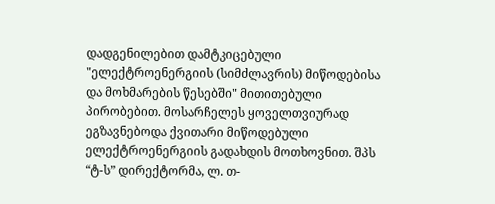დადგენილებით დამტკიცებული "ელექტროენერგიის (სიმძლავრის) მიწოდებისა და მოხმარების წესებში" მითითებული პირობებით. მოსარჩელეს ყოველთვიურად ეგზავნებოდა ქვითარი მიწოდებული ელექტროენერგიის გადახდის მოთხოვნით. შპს “ტ-ს” დირექტორმა, ლ. თ-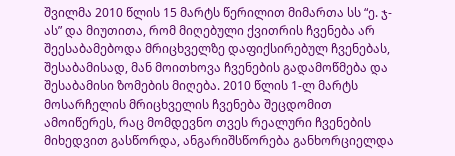შვილმა 2010 წლის 15 მარტს წერილით მიმართა სს “ე. ჯ-ას” და მიუთითა, რომ მიღებული ქვითრის ჩვენება არ შეესაბამებოდა მრიცხველზე დაფიქსირებულ ჩვენებას, შესაბამისად, მან მოითხოვა ჩვენების გადამოწმება და შესაბამისი ზომების მიღება. 2010 წლის 1-ლ მარტს მოსარჩელის მრიცხველის ჩვენება შეცდომით ამოიწერეს, რაც მომდევნო თვეს რეალური ჩვენების მიხედვით გასწორდა, ანგარიშსწორება განხორციელდა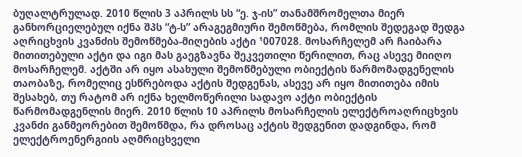ბუღალტრულად. 2010 წლის 3 აპრილს სს “ე. ჯ-ის” თანამშრომელთა მიერ განხორციელებულ იქნა შპს “ტ-ს” არაგეგმიური შემოწმება, რომლის შედეგად შედგა აღრიცხვის კვანძის შემოწმება-მიღების აქტი ¹007028. მოსარჩელემ არ ჩაიბარა მითითებული აქტი და იგი მას გაეგზავნა შეკვეთილი წერილით, რაც ასევე მიიღო მოსარჩელემ. აქტში არ იყო ასახული შემოწმებული ობიექტის წარმომადგენელის თაობაზე, რომელიც ესწრებოდა აქტის შედგენას, ასევე არ იყო მითითება იმის შესახებ, თუ რატომ არ იქნა ხელმოწერილი სადავო აქტი ობიექტის წარმომადგენლის მიერ. 2010 წლის 10 აპრილს მოსარჩელის ელექტროაღრიცხვის კვანძი განმეორებით შემოწმდა, რა დროსაც აქტის შედგენით დადგინდა, რომ ელექტროენერგიის აღმრიცხველი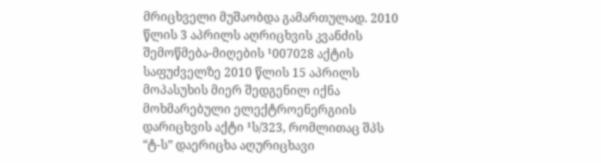მრიცხველი მუშაობდა გამართულად. 2010 წლის 3 აპრილს აღრიცხვის კვანძის შემოწმება-მიღების ¹007028 აქტის საფუძველზე 2010 წლის 15 აპრილს მოპასუხის მიერ შედგენილ იქნა მოხმარებული ელექტროენერგიის დარიცხვის აქტი ¹ს/323, რომლითაც შპს “ტ-ს” დაერიცხა აღურიცხავი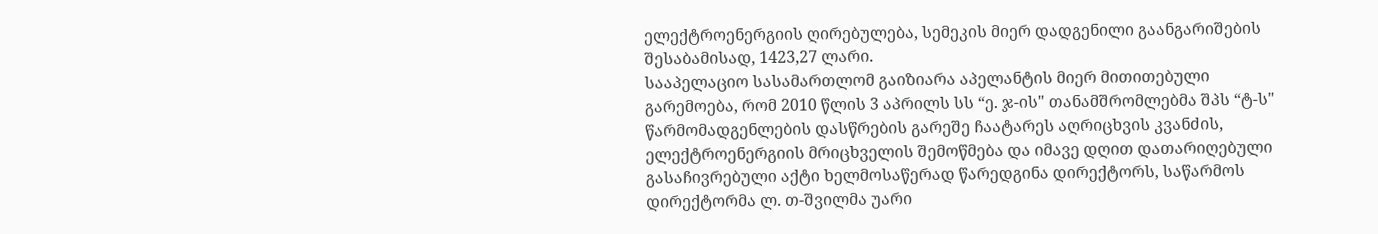ელექტროენერგიის ღირებულება, სემეკის მიერ დადგენილი გაანგარიშების შესაბამისად, 1423,27 ლარი.
სააპელაციო სასამართლომ გაიზიარა აპელანტის მიერ მითითებული გარემოება, რომ 2010 წლის 3 აპრილს სს “ე. ჯ-ის" თანამშრომლებმა შპს “ტ-ს" წარმომადგენლების დასწრების გარეშე ჩაატარეს აღრიცხვის კვანძის, ელექტროენერგიის მრიცხველის შემოწმება და იმავე დღით დათარიღებული გასაჩივრებული აქტი ხელმოსაწერად წარედგინა დირექტორს, საწარმოს დირექტორმა ლ. თ-შვილმა უარი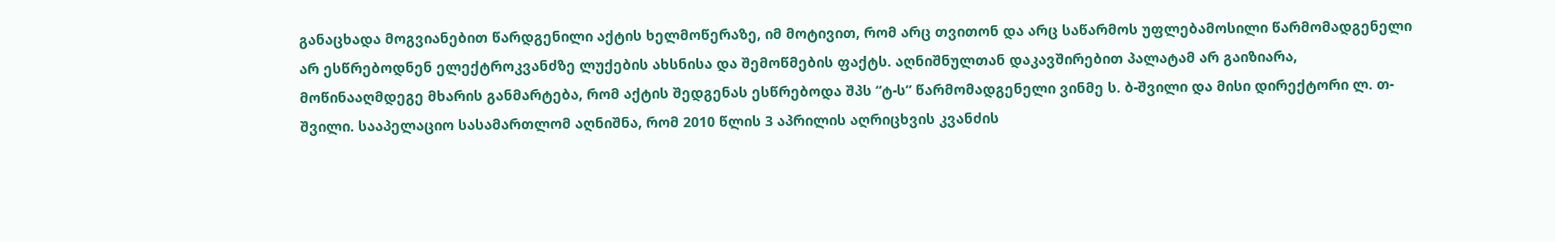განაცხადა მოგვიანებით წარდგენილი აქტის ხელმოწერაზე, იმ მოტივით, რომ არც თვითონ და არც საწარმოს უფლებამოსილი წარმომადგენელი არ ესწრებოდნენ ელექტროკვანძზე ლუქების ახსნისა და შემოწმების ფაქტს. აღნიშნულთან დაკავშირებით პალატამ არ გაიზიარა, მოწინააღმდეგე მხარის განმარტება, რომ აქტის შედგენას ესწრებოდა შპს “ტ-ს” წარმომადგენელი ვინმე ს. ბ-შვილი და მისი დირექტორი ლ. თ-შვილი. სააპელაციო სასამართლომ აღნიშნა, რომ 2010 წლის 3 აპრილის აღრიცხვის კვანძის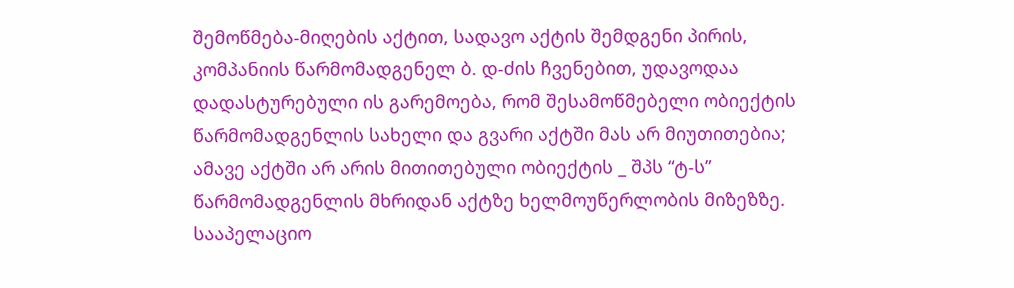შემოწმება-მიღების აქტით, სადავო აქტის შემდგენი პირის, კომპანიის წარმომადგენელ ბ. დ-ძის ჩვენებით, უდავოდაა დადასტურებული ის გარემოება, რომ შესამოწმებელი ობიექტის წარმომადგენლის სახელი და გვარი აქტში მას არ მიუთითებია; ამავე აქტში არ არის მითითებული ობიექტის _ შპს “ტ-ს” წარმომადგენლის მხრიდან აქტზე ხელმოუწერლობის მიზეზზე. სააპელაციო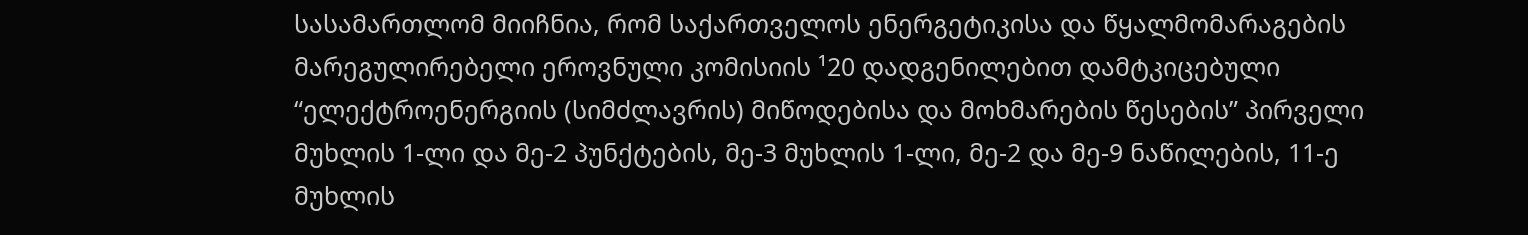სასამართლომ მიიჩნია, რომ საქართველოს ენერგეტიკისა და წყალმომარაგების მარეგულირებელი ეროვნული კომისიის ¹20 დადგენილებით დამტკიცებული “ელექტროენერგიის (სიმძლავრის) მიწოდებისა და მოხმარების წესების” პირველი მუხლის 1-ლი და მე-2 პუნქტების, მე-3 მუხლის 1-ლი, მე-2 და მე-9 ნაწილების, 11-ე მუხლის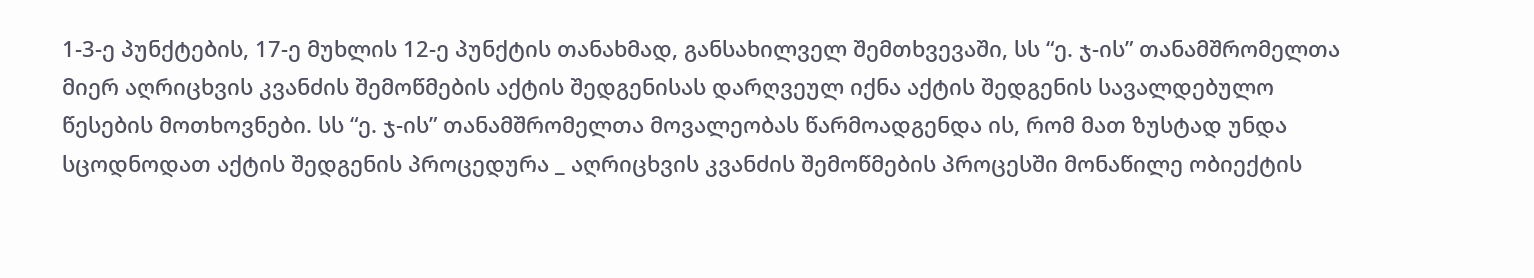1-3-ე პუნქტების, 17-ე მუხლის 12-ე პუნქტის თანახმად, განსახილველ შემთხვევაში, სს “ე. ჯ-ის” თანამშრომელთა მიერ აღრიცხვის კვანძის შემოწმების აქტის შედგენისას დარღვეულ იქნა აქტის შედგენის სავალდებულო წესების მოთხოვნები. სს “ე. ჯ-ის” თანამშრომელთა მოვალეობას წარმოადგენდა ის, რომ მათ ზუსტად უნდა სცოდნოდათ აქტის შედგენის პროცედურა _ აღრიცხვის კვანძის შემოწმების პროცესში მონაწილე ობიექტის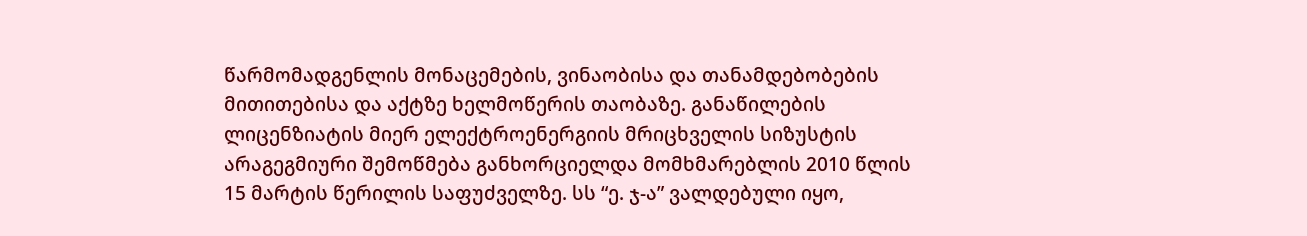წარმომადგენლის მონაცემების, ვინაობისა და თანამდებობების მითითებისა და აქტზე ხელმოწერის თაობაზე. განაწილების ლიცენზიატის მიერ ელექტროენერგიის მრიცხველის სიზუსტის არაგეგმიური შემოწმება განხორციელდა მომხმარებლის 2010 წლის 15 მარტის წერილის საფუძველზე. სს “ე. ჯ-ა” ვალდებული იყო,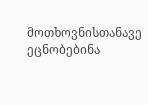მოთხოვნისთანავე ეცნობებინა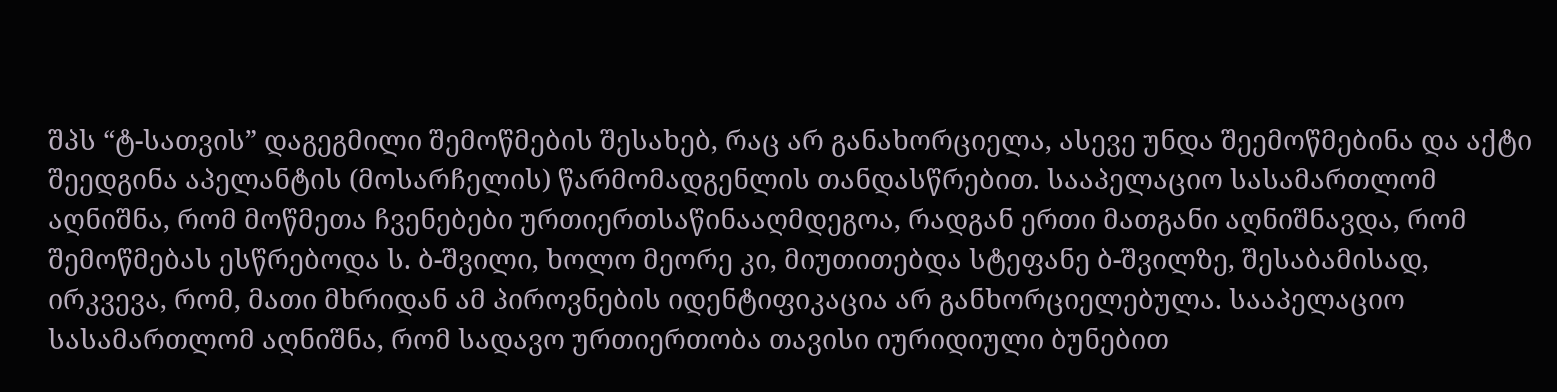შპს “ტ-სათვის” დაგეგმილი შემოწმების შესახებ, რაც არ განახორციელა, ასევე უნდა შეემოწმებინა და აქტი შეედგინა აპელანტის (მოსარჩელის) წარმომადგენლის თანდასწრებით. სააპელაციო სასამართლომ აღნიშნა, რომ მოწმეთა ჩვენებები ურთიერთსაწინააღმდეგოა, რადგან ერთი მათგანი აღნიშნავდა, რომ შემოწმებას ესწრებოდა ს. ბ-შვილი, ხოლო მეორე კი, მიუთითებდა სტეფანე ბ-შვილზე, შესაბამისად, ირკვევა, რომ, მათი მხრიდან ამ პიროვნების იდენტიფიკაცია არ განხორციელებულა. სააპელაციო სასამართლომ აღნიშნა, რომ სადავო ურთიერთობა თავისი იურიდიული ბუნებით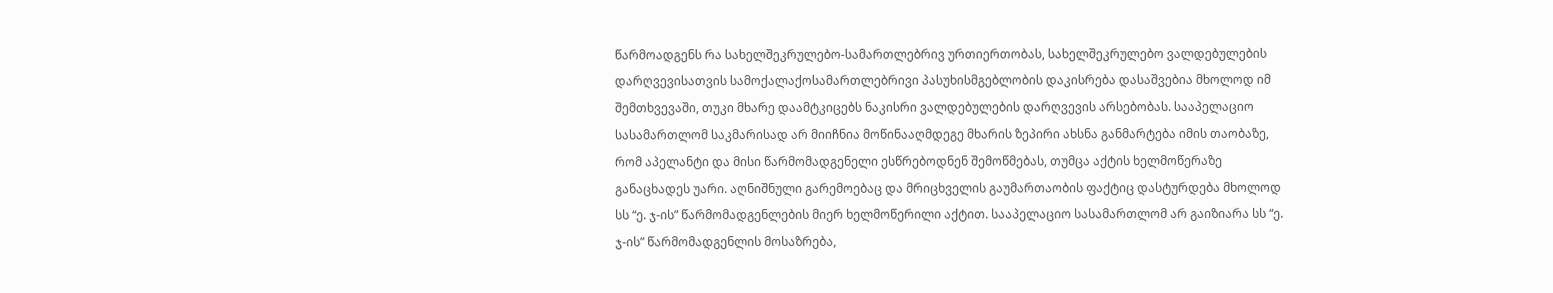წარმოადგენს რა სახელშეკრულებო-სამართლებრივ ურთიერთობას, სახელშეკრულებო ვალდებულების დარღვევისათვის სამოქალაქოსამართლებრივი პასუხისმგებლობის დაკისრება დასაშვებია მხოლოდ იმ შემთხვევაში, თუკი მხარე დაამტკიცებს ნაკისრი ვალდებულების დარღვევის არსებობას. სააპელაციო სასამართლომ საკმარისად არ მიიჩნია მოწინააღმდეგე მხარის ზეპირი ახსნა განმარტება იმის თაობაზე, რომ აპელანტი და მისი წარმომადგენელი ესწრებოდნენ შემოწმებას, თუმცა აქტის ხელმოწერაზე განაცხადეს უარი. აღნიშნული გარემოებაც და მრიცხველის გაუმართაობის ფაქტიც დასტურდება მხოლოდ სს “ე. ჯ-ის” წარმომადგენლების მიერ ხელმოწერილი აქტით. სააპელაციო სასამართლომ არ გაიზიარა სს “ე. ჯ-ის” წარმომადგენლის მოსაზრება,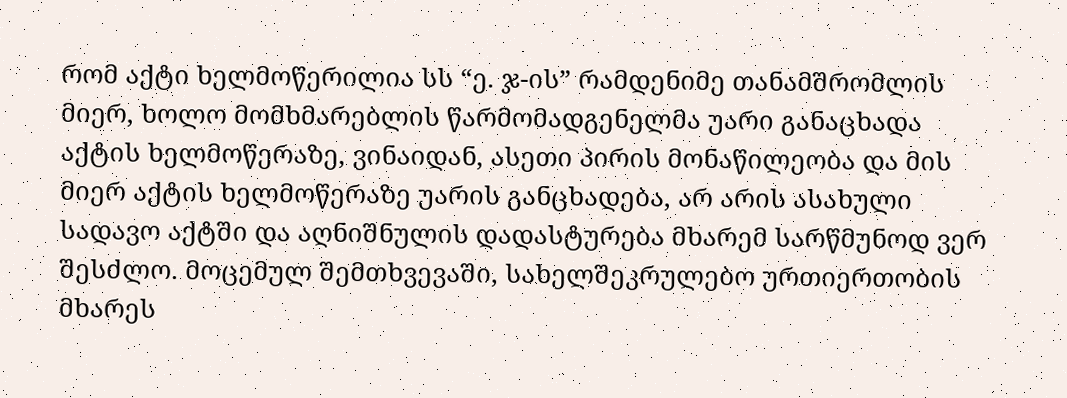რომ აქტი ხელმოწერილია სს “ე. ჯ-ის” რამდენიმე თანამშრომლის მიერ, ხოლო მომხმარებლის წარმომადგენელმა უარი განაცხადა აქტის ხელმოწერაზე, ვინაიდან, ასეთი პირის მონაწილეობა და მის მიერ აქტის ხელმოწერაზე უარის განცხადება, არ არის ასახული სადავო აქტში და აღნიშნულის დადასტურება მხარემ სარწმუნოდ ვერ შესძლო. მოცემულ შემთხვევაში, სახელშეკრულებო ურთიერთობის მხარეს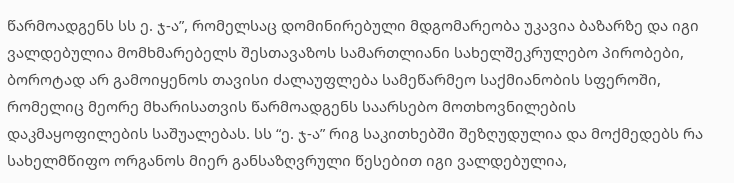წარმოადგენს სს ე. ჯ-ა”, რომელსაც დომინირებული მდგომარეობა უკავია ბაზარზე და იგი ვალდებულია მომხმარებელს შესთავაზოს სამართლიანი სახელშეკრულებო პირობები, ბოროტად არ გამოიყენოს თავისი ძალაუფლება სამეწარმეო საქმიანობის სფეროში, რომელიც მეორე მხარისათვის წარმოადგენს საარსებო მოთხოვნილების დაკმაყოფილების საშუალებას. სს “ე. ჯ-ა” რიგ საკითხებში შეზღუდულია და მოქმედებს რა სახელმწიფო ორგანოს მიერ განსაზღვრული წესებით იგი ვალდებულია,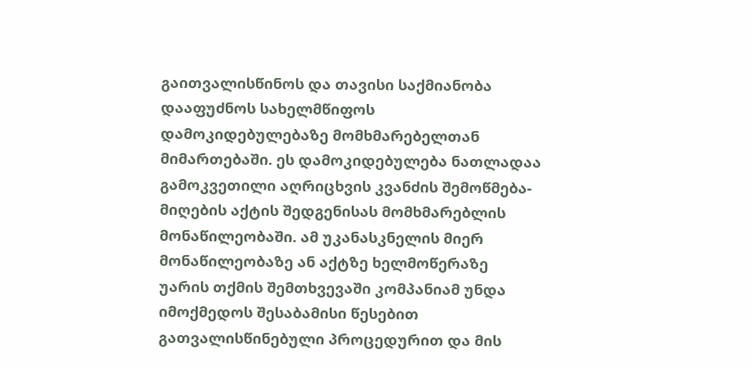გაითვალისწინოს და თავისი საქმიანობა დააფუძნოს სახელმწიფოს დამოკიდებულებაზე მომხმარებელთან მიმართებაში. ეს დამოკიდებულება ნათლადაა გამოკვეთილი აღრიცხვის კვანძის შემოწმება-მიღების აქტის შედგენისას მომხმარებლის მონაწილეობაში. ამ უკანასკნელის მიერ მონაწილეობაზე ან აქტზე ხელმოწერაზე უარის თქმის შემთხვევაში კომპანიამ უნდა იმოქმედოს შესაბამისი წესებით გათვალისწინებული პროცედურით და მის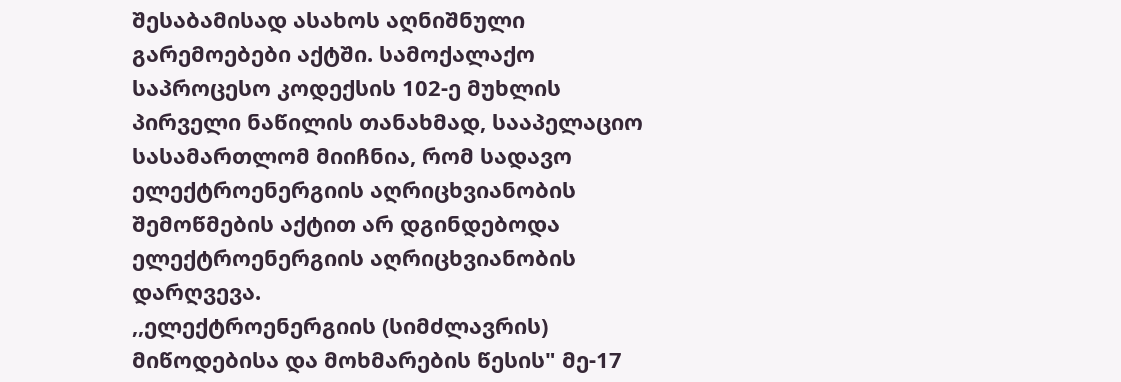შესაბამისად ასახოს აღნიშნული გარემოებები აქტში. სამოქალაქო საპროცესო კოდექსის 102-ე მუხლის პირველი ნაწილის თანახმად, სააპელაციო სასამართლომ მიიჩნია, რომ სადავო ელექტროენერგიის აღრიცხვიანობის შემოწმების აქტით არ დგინდებოდა ელექტროენერგიის აღრიცხვიანობის დარღვევა.
,,ელექტროენერგიის (სიმძლავრის) მიწოდებისა და მოხმარების წესის" მე-17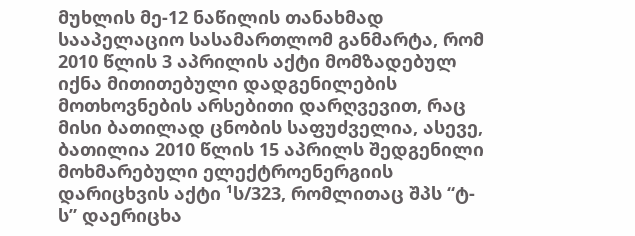მუხლის მე-12 ნაწილის თანახმად სააპელაციო სასამართლომ განმარტა, რომ 2010 წლის 3 აპრილის აქტი მომზადებულ იქნა მითითებული დადგენილების მოთხოვნების არსებითი დარღვევით, რაც მისი ბათილად ცნობის საფუძველია, ასევე, ბათილია 2010 წლის 15 აპრილს შედგენილი მოხმარებული ელექტროენერგიის დარიცხვის აქტი ¹ს/323, რომლითაც შპს “ტ-ს” დაერიცხა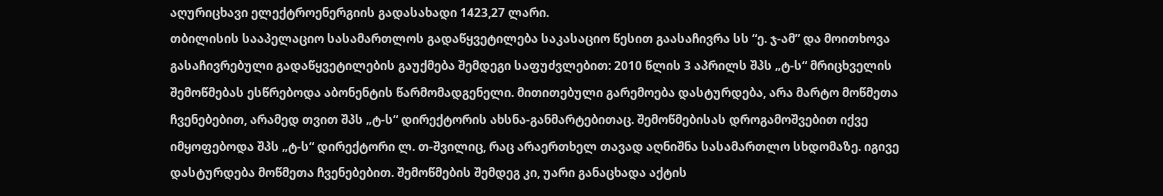აღურიცხავი ელექტროენერგიის გადასახადი 1423,27 ლარი.
თბილისის სააპელაციო სასამართლოს გადაწყვეტილება საკასაციო წესით გაასაჩივრა სს “ე. ჯ-ამ” და მოითხოვა გასაჩივრებული გადაწყვეტილების გაუქმება შემდეგი საფუძვლებით: 2010 წლის 3 აპრილს შპს „ტ-ს“ მრიცხველის შემოწმებას ესწრებოდა აბონენტის წარმომადგენელი. მითითებული გარემოება დასტურდება, არა მარტო მოწმეთა ჩვენებებით, არამედ თვით შპს „ტ-ს“ დირექტორის ახსნა-განმარტებითაც. შემოწმებისას დროგამოშვებით იქვე იმყოფებოდა შპს „ტ-ს“ დირექტორი ლ. თ-შვილიც, რაც არაერთხელ თავად აღნიშნა სასამართლო სხდომაზე. იგივე დასტურდება მოწმეთა ჩვენებებით. შემოწმების შემდეგ კი, უარი განაცხადა აქტის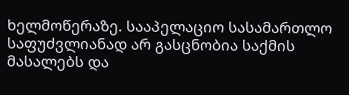ხელმოწერაზე. სააპელაციო სასამართლო საფუძვლიანად არ გასცნობია საქმის მასალებს და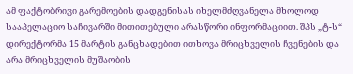ამ ფაქტობრივი გარემოების დადგენისას იხელმძღვანელა მხოლოდ სააპელაციო საჩივარში მითითებული არასწორი ინფორმაციით. შპს „ტ-ს“ დირექტორმა 15 მარტის განცხადებით ითხოვა მრიცხველის ჩვენების და არა მრიცხველის მუშაობის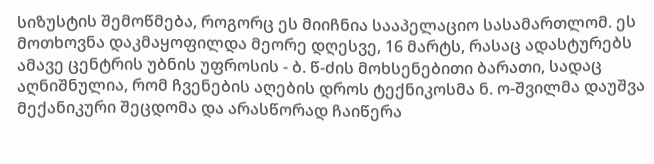სიზუსტის შემოწმება, როგორც ეს მიიჩნია სააპელაციო სასამართლომ. ეს მოთხოვნა დაკმაყოფილდა მეორე დღესვე, 16 მარტს, რასაც ადასტურებს ამავე ცენტრის უბნის უფროსის - ბ. წ-ძის მოხსენებითი ბარათი, სადაც აღნიშნულია, რომ ჩვენების აღების დროს ტექნიკოსმა ნ. ო-შვილმა დაუშვა მექანიკური შეცდომა და არასწორად ჩაიწერა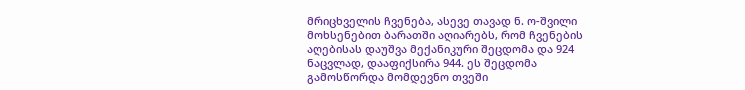მრიცხველის ჩვენება, ასევე თავად ნ. ო-შვილი მოხსენებით ბარათში აღიარებს, რომ ჩვენების აღებისას დაუშვა მექანიკური შეცდომა და 924 ნაცვლად, დააფიქსირა 944. ეს შეცდომა გამოსწორდა მომდევნო თვეში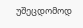უშეცდომოდ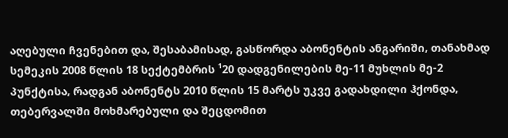აღებული ჩვენებით და, შესაბამისად, გასწორდა აბონენტის ანგარიში, თანახმად სემეკის 2008 წლის 18 სექტემბრის ¹20 დადგენილების მე-11 მუხლის მე-2 პუნქტისა, რადგან აბონენტს 2010 წლის 15 მარტს უკვე გადახდილი ჰქონდა, თებერვალში მოხმარებული და შეცდომით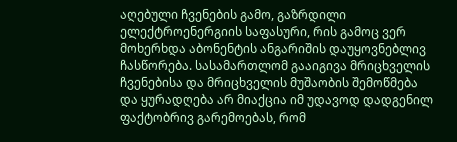აღებული ჩვენების გამო, გაზრდილი ელექტროენერგიის საფასური, რის გამოც ვერ მოხერხდა აბონენტის ანგარიშის დაუყოვნებლივ ჩასწორება. სასამართლომ გააიგივა მრიცხველის ჩვენებისა და მრიცხველის მუშაობის შემოწმება და ყურადღება არ მიაქცია იმ უდავოდ დადგენილ ფაქტობრივ გარემოებას, რომ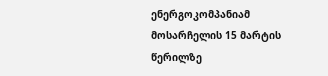ენერგოკომპანიამ მოსარჩელის 15 მარტის წერილზე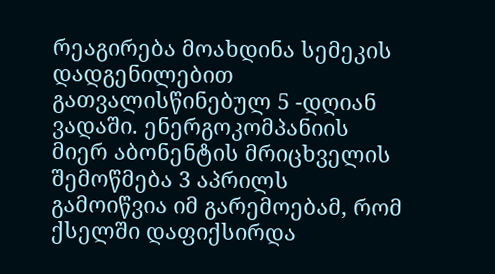რეაგირება მოახდინა სემეკის დადგენილებით გათვალისწინებულ 5 -დღიან ვადაში. ენერგოკომპანიის მიერ აბონენტის მრიცხველის შემოწმება 3 აპრილს გამოიწვია იმ გარემოებამ, რომ ქსელში დაფიქსირდა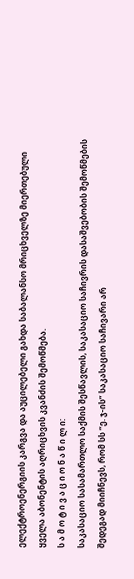ელექტროენერგიის კარგვა და აუცილებელი გახდა საბალანსო მრიცხველზე მიერთებული ყველა აბონენტის აღრიცხვის კვანძის შემოწმება.
ს ა მ ო ტ ი ვ ა ც ი ო ნ ა წ ი ლ ი:
საკასაციო სასამართლო საქმის შესწავლის, საკასაციო საჩივრის დასაშვებობის შემოწმების შედეგად მიიჩნევს, რომ სს “ე. ჯ-ის” საკასაციო საჩივარი არ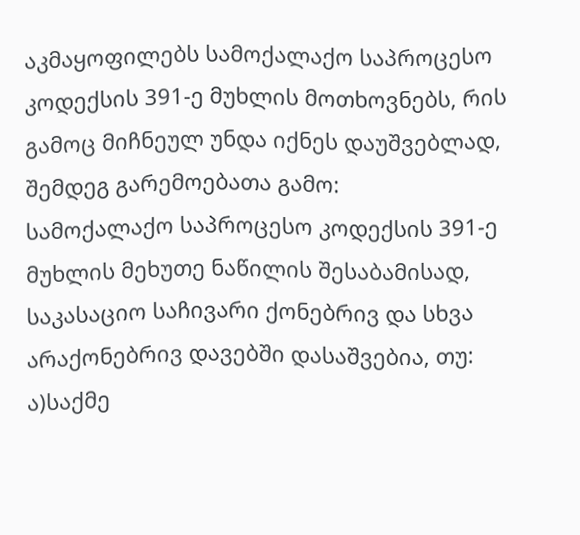აკმაყოფილებს სამოქალაქო საპროცესო კოდექსის 391-ე მუხლის მოთხოვნებს, რის გამოც მიჩნეულ უნდა იქნეს დაუშვებლად, შემდეგ გარემოებათა გამო:
სამოქალაქო საპროცესო კოდექსის 391-ე მუხლის მეხუთე ნაწილის შესაბამისად, საკასაციო საჩივარი ქონებრივ და სხვა არაქონებრივ დავებში დასაშვებია, თუ: ა)საქმე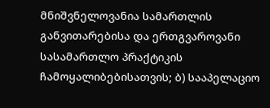მნიშვნელოვანია სამართლის განვითარებისა და ერთგვაროვანი სასამართლო პრაქტიკის ჩამოყალიბებისათვის; ბ) სააპელაციო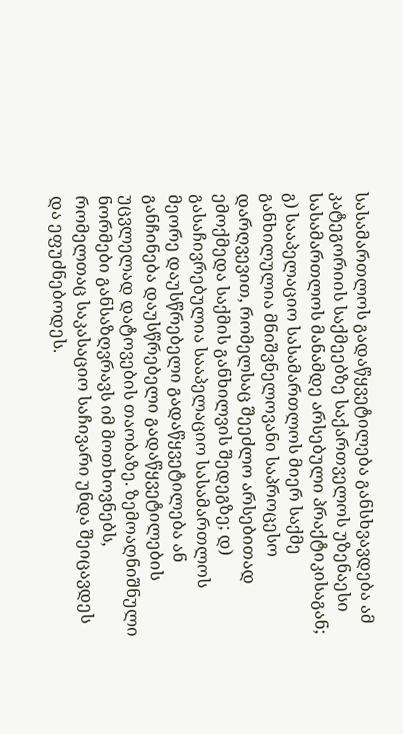სასამართლოს გადაწყვეტილება განსხვავდება ამ კატეგორიის საქმეებზე საქართველოს უზენაესი სასამართლოს მანამდე არსებული პრაქტიკისაგან; გ) სააპელაციო სასამართლოს მიერ საქმე განხილულია მნიშვნელოვანი საპროცესო დარღვევით, რომელსაც შეეძლო არსებითად ემოქმედა საქმის განხილვის შედეგზე; დ) გასაჩივრებულია სააპელაციო სასამართლოს მეორე დაუსწრებელი გადაწყვეტილება ან განჩინება დაუსწრებელი გადაწყვეტილების უცვლელად დატოვების თაობაზე. ზემოაღნიშნული ნორმები განსაზღვრავს იმ მოთხოვნებს, რომელთაც საკასაციო საჩივარი უნდა შეიცავდეს და ეფუძნებოდეს.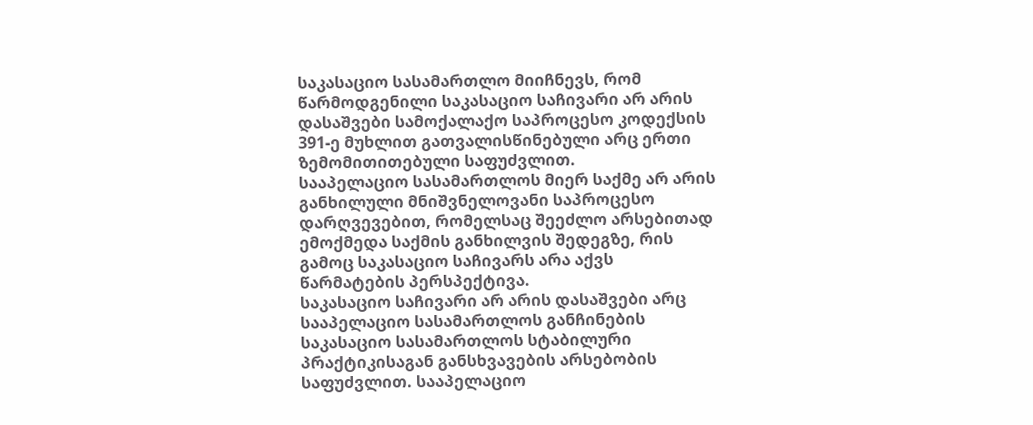საკასაციო სასამართლო მიიჩნევს, რომ წარმოდგენილი საკასაციო საჩივარი არ არის დასაშვები სამოქალაქო საპროცესო კოდექსის 391-ე მუხლით გათვალისწინებული არც ერთი ზემომითითებული საფუძვლით.
სააპელაციო სასამართლოს მიერ საქმე არ არის განხილული მნიშვნელოვანი საპროცესო დარღვევებით, რომელსაც შეეძლო არსებითად ემოქმედა საქმის განხილვის შედეგზე, რის გამოც საკასაციო საჩივარს არა აქვს წარმატების პერსპექტივა.
საკასაციო საჩივარი არ არის დასაშვები არც სააპელაციო სასამართლოს განჩინების საკასაციო სასამართლოს სტაბილური პრაქტიკისაგან განსხვავების არსებობის საფუძვლით. სააპელაციო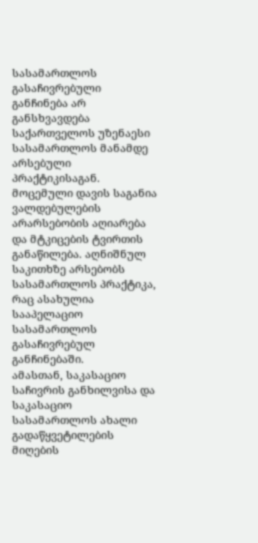სასამართლოს გასაჩივრებული განჩინება არ განსხვავდება საქართველოს უზენაესი სასამართლოს მანამდე არსებული პრაქტიკისაგან.
მოცემული დავის საგანია ვალდებულების არარსებობის აღიარება და მტკიცების ტვირთის განაწილება. აღნიშნულ საკითხზე არსებობს სასამართლოს პრაქტიკა, რაც ასახულია სააპელაციო სასამართლოს გასაჩივრებულ განჩინებაში.
ამასთან, საკასაციო საჩივრის განხილვისა და საკასაციო სასამართლოს ახალი გადაწყვეტილების მიღების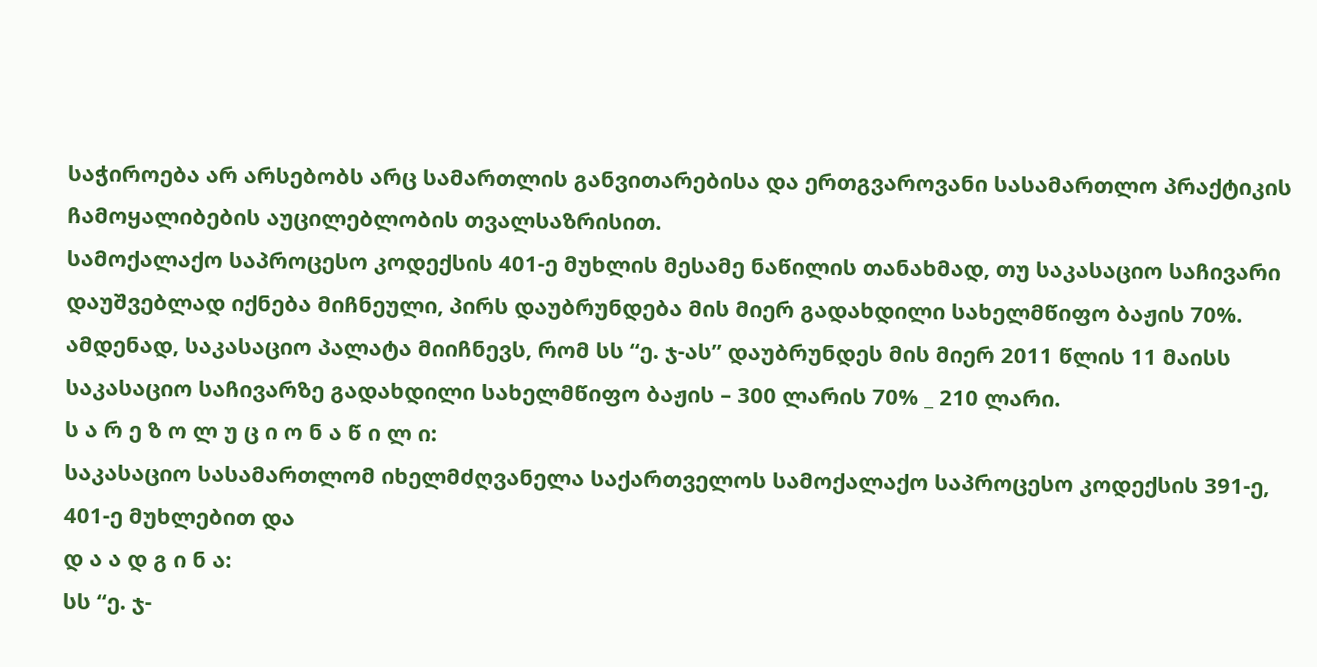საჭიროება არ არსებობს არც სამართლის განვითარებისა და ერთგვაროვანი სასამართლო პრაქტიკის ჩამოყალიბების აუცილებლობის თვალსაზრისით.
სამოქალაქო საპროცესო კოდექსის 401-ე მუხლის მესამე ნაწილის თანახმად, თუ საკასაციო საჩივარი დაუშვებლად იქნება მიჩნეული, პირს დაუბრუნდება მის მიერ გადახდილი სახელმწიფო ბაჟის 70%. ამდენად, საკასაციო პალატა მიიჩნევს, რომ სს “ე. ჯ-ას” დაუბრუნდეს მის მიერ 2011 წლის 11 მაისს საკასაციო საჩივარზე გადახდილი სახელმწიფო ბაჟის – 300 ლარის 70% _ 210 ლარი.
ს ა რ ე ზ ო ლ უ ც ი ო ნ ა წ ი ლ ი:
საკასაციო სასამართლომ იხელმძღვანელა საქართველოს სამოქალაქო საპროცესო კოდექსის 391-ე, 401-ე მუხლებით და
დ ა ა დ გ ი ნ ა:
სს “ე. ჯ-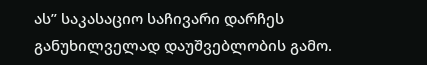ას” საკასაციო საჩივარი დარჩეს განუხილველად დაუშვებლობის გამო.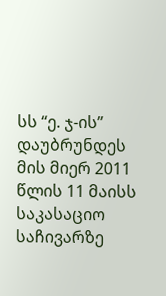სს “ე. ჯ-ის” დაუბრუნდეს მის მიერ 2011 წლის 11 მაისს საკასაციო საჩივარზე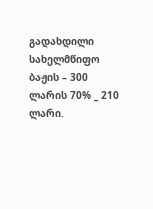გადახდილი სახელმწიფო ბაჟის – 300 ლარის 70% _ 210 ლარი.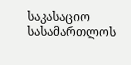საკასაციო სასამართლოს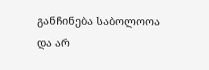განჩინება საბოლოოა და არ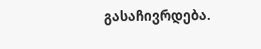გასაჩივრდება.